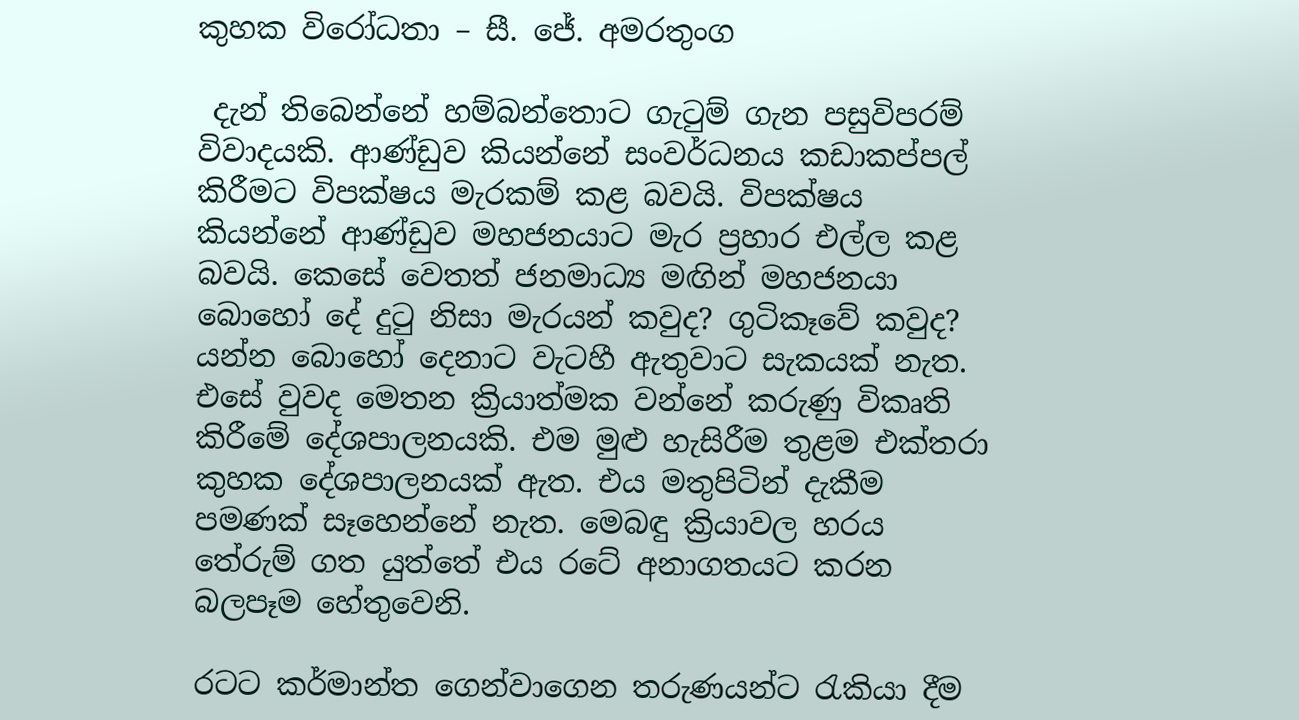කුහක විරෝධතා – සී. ජේ. අමරතුංග

 දැන් තිබෙන්නේ හම්බන්තොට ගැටුම් ගැන පසුවිපරම් විවාදයකි. ආණ්ඩුව කියන්නේ සංවර්ධනය කඩාකප්පල් කිරීමට විපක්ෂය මැරකම් කළ බවයි. විපක්ෂය කියන්නේ ආණ්ඩුව මහජනයාට මැර ප්‍රහාර එල්ල කළ බවයි. කෙසේ වෙතත් ජනමාධ්‍ය මඟින් මහජනයා බොහෝ දේ දුටු නිසා මැරයන් කවුද? ගුටිකෑවේ කවුද? යන්න බොහෝ දෙනාට වැටහී ඇතුවාට සැකයක් නැත. එසේ වුවද මෙතන ක්‍රියාත්මක වන්නේ කරුණු විකෘති කිරීමේ දේශපාලනයකි. එම මුළු හැසිරීම තුළම එක්තරා කුහක දේශපාලනයක් ඇත. එය මතුපිටින් දැකීම පමණක් සෑහෙන්නේ නැත. මෙබඳු ක්‍රියාවල හරය තේරුම් ගත යුත්තේ එය රටේ අනාගතයට කරන බලපෑම හේතුවෙනි.

රටට කර්මාන්ත ගෙන්වාගෙන තරුණයන්ට රැකියා දීම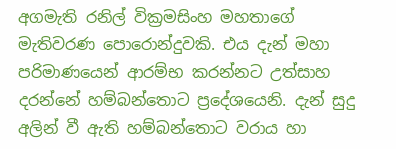අගමැති රනිල් වික්‍රමසිංහ මහතාගේ මැතිවරණ පොරොන්දුවකි. එය දැන් මහා පරිමාණයෙන් ආරම්භ කරන්නට උත්සාහ දරන්නේ හම්බන්තොට ප්‍රදේශයෙනි. දැන් සුදු අලින් වී ඇති හම්බන්තොට වරාය හා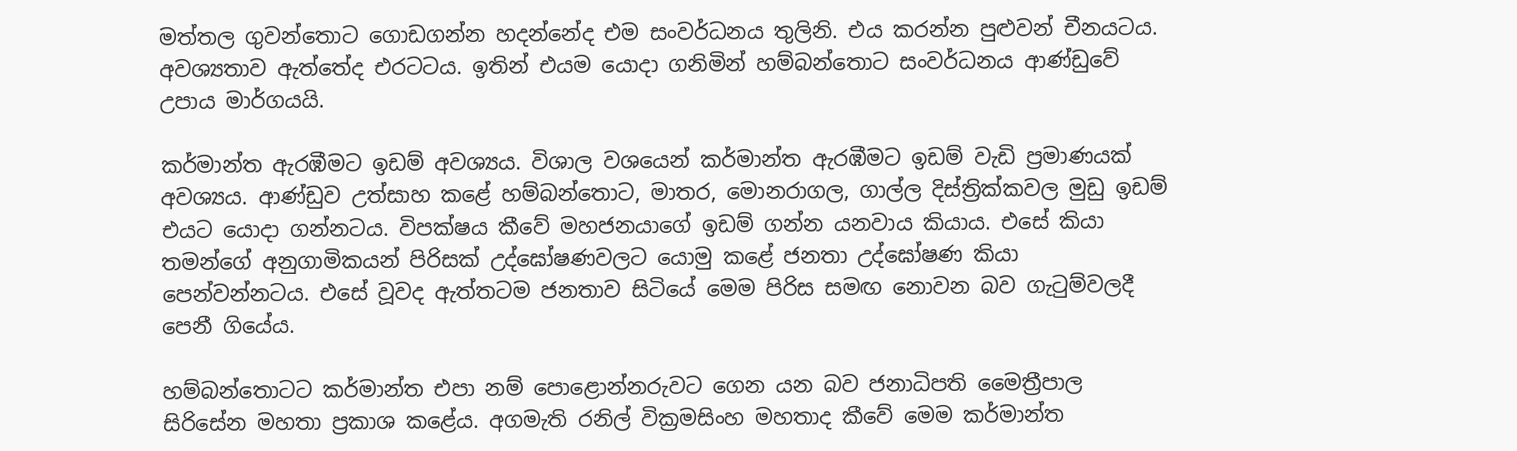මත්තල ගුවන්තොට ගොඩගන්න හදන්නේද එම සංවර්ධනය තුලිනි. එය කරන්න පුළුවන් චීනයටය. අවශ්‍යතාව ඇත්තේද එරටටය. ඉතින් එයම යොදා ගනිමින් හම්බන්තොට සංවර්ධනය ආණ්ඩුවේ උපාය මාර්ගයයි.

කර්මාන්ත ඇරඹීමට ඉඩම් අවශ්‍යය. විශාල වශයෙන් කර්මාන්ත ඇරඹීමට ඉඩම් වැඩි ප්‍රමාණයක් අවශ්‍යය. ආණ්ඩුව උත්සාහ කළේ හම්බන්තොට, මාතර, මොනරාගල, ගාල්ල දිස්ත්‍රික්කවල මුඩු ඉඩම් එයට යොදා ගන්නටය. විපක්ෂය කීවේ මහජනයාගේ ඉඩම් ගන්න යනවාය කියාය. එසේ කියා තමන්ගේ අනුගාමිකයන් පිරිසක් උද්ඝෝෂණවලට යොමු කළේ ජනතා උද්ඝෝෂණ කියා පෙන්වන්නටය. එසේ වූවද ඇත්තටම ජනතාව සිටියේ මෙම පිරිස සමඟ නොවන බව ගැටුම්වලදී පෙනී ගියේය.

හම්බන්තොටට කර්මාන්ත එපා නම් පොළොන්නරුවට ගෙන යන බව ජනාධිපති මෛත්‍රීපාල සිරිසේන මහතා ප්‍රකාශ කළේය. අගමැති රනිල් වික්‍රමසිංහ මහතාද කීවේ මෙම කර්මාන්ත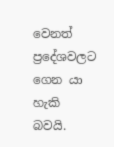වෙනත් ප්‍රදේශවලට ගෙන යා හැකි බවයි.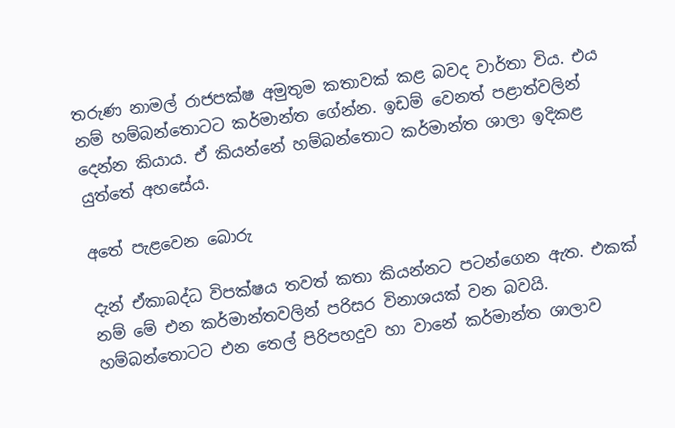තරුණ නාමල් රාජපක්ෂ අමුතුම කතාවක් කළ බවද වාර්තා විය. එය නම් හම්බන්තොටට කර්මාන්ත ගේන්න. ඉඩම් වෙනත් පළාත්වලින් දෙන්න කියාය. ඒ කියන්නේ හම්බන්තොට කර්මාන්ත ශාලා ඉදිකළ යුත්තේ අහසේය.

අතේ පැළවෙන බොරු

දැන් ඒකාබද්ධ විපක්ෂය තවත් කතා කියන්නට පටන්ගෙන ඇත. එකක් නම් මේ එන කර්මාන්තවලින් පරිසර විනාශයක් වන බවයි. හම්බන්තොටට එන තෙල් පිරිපහදුව හා වානේ කර්මාන්ත ශාලාව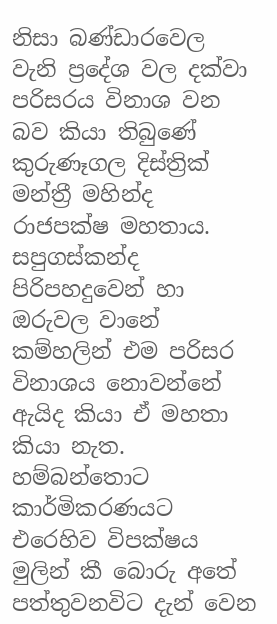නිසා බණ්ඩාරවෙල වැනි ප්‍රදේශ වල දක්වා පරිසරය විනාශ වන බව කියා තිබුණේ කුරුණෑගල දිස්ත්‍රික් මන්ත්‍රී මහින්ද රාජපක්ෂ මහතාය. සපුගස්කන්ද පිරිපහදුවෙන් හා ඔරුවල වානේ කම්හලින් එම පරිසර විනාශය නොවන්නේ ඇයිද කියා ඒ මහතා කියා නැත. හම්බන්තොට කාර්මිකරණයට එරෙහිව විපක්ෂය මුලින් කී බොරු අතේ පත්තුවනවිට දැන් වෙන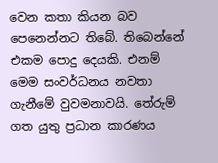වෙන කතා කියන බව පෙනෙන්නට තිබේ. තිබෙන්නේ එකම පොදු දෙයකි. එනම් මෙම සංවර්ධනය නවතා ගැනීමේ වුවමනාවයි. තේරුම් ගත යුතු ප්‍රධාන කාරණය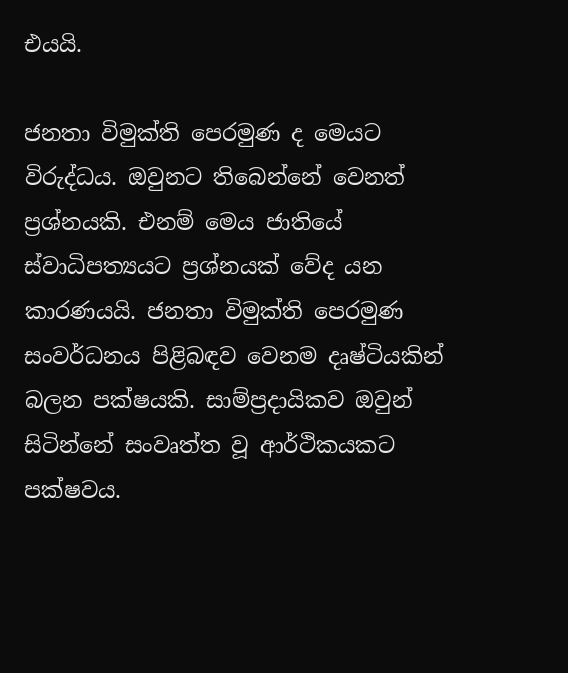එයයි.

ජනතා විමුක්ති පෙරමුණ ද මෙයට විරුද්ධය. ඔවුනට තිබෙන්නේ වෙනත් ප්‍රශ්නයකි. එනම් මෙය ජාතියේ ස්වාධිපත්‍යයට ප්‍රශ්නයක් වේද යන කාරණයයි. ජනතා විමුක්ති පෙරමුණ සංවර්ධනය පිළිබඳව වෙනම දෘෂ්ටියකින් බලන පක්ෂයකි. සාම්ප්‍රදායිකව ඔවුන් සිටින්නේ සංවෘත්ත වූ ආර්ථිකයකට පක්ෂවය.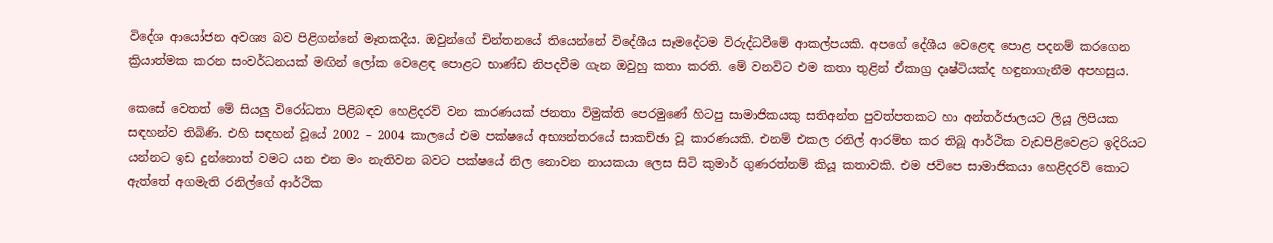විදේශ ආයෝජන අවශ්‍ය බව පිළිගන්නේ මෑතකදීය. ඔවුන්ගේ චින්තනයේ තියෙන්නේ විදේශීය සෑමදේටම විරුද්ධවීමේ ආකල්පයකි. අපගේ දේශීය වෙළෙඳ පොළ පදනම් කරගෙන ක්‍රියාත්මක කරන සංවර්ධනයක් මඟින් ලෝක වෙළෙඳ පොළට භාණ්ඩ නිපදවීම ගැන ඔවුහු කතා කරති. මේ වනවිට එම කතා තුළින් ඒකාග්‍ර දෘෂ්ටියක්ද හඳුනාගැනීම අපහසුය.

කෙසේ වෙතත් මේ සියලු විරෝධතා පිළිබඳව හෙළිදරව් වන කාරණයක් ජනතා විමුක්ති පෙරමුණේ හිටපු සාමාජිකයකු සතිඅන්ත පුවත්පතකට හා අන්තර්ජාලයට ලියූ ලිපියක සඳහන්ව තිබිණි. එහි සඳහන් වූයේ 2002 – 2004 කා‍ලයේ එම පක්ෂයේ අභ්‍යන්තරයේ සාකච්ඡා වූ කාරණයකි. එනම් එකල රනිල් ආරම්භ කර තිබූ ආර්ථික වැඩපිළිවෙළට ඉදිරියට යන්නට ඉඩ දුන්නොත් වමට යන එන මං නැතිවන බවට පක්ෂයේ නිල නොවන නායකයා ලෙස සිටි කුමාර් ගුණරත්නම් කියූ කතාවකි. එම ජවිපෙ සාමාජිකයා හෙළිදරව් කොට ඇත්තේ අගමැති රනිල්ගේ ආර්ථික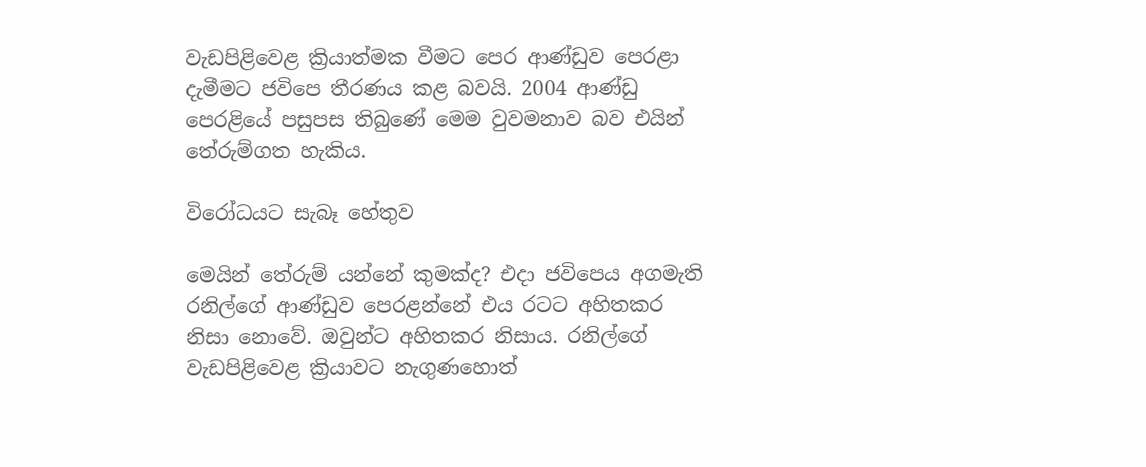වැඩපිළිවෙළ ක්‍රියාත්මක වීමට පෙර ආණ්ඩුව පෙරළා දැමීමට ජවිපෙ තීරණය කළ බවයි. 2004 ආණ්ඩු පෙරළියේ පසුපස තිබුණේ මෙම වුවමනාව බව එයින් තේරුම්ගත හැකිය.

විරෝධයට සැබෑ හේතුව

මෙයින් තේරුම් යන්නේ කුමක්ද? එදා ජවිපෙය අගමැති රනිල්ගේ ආණ්ඩුව පෙරළන්නේ එය රටට අහිතකර නිසා නොවේ. ඔවුන්ට අහිතකර නිසාය. රනිල්ගේ වැඩපිළිවෙළ ක්‍රියාවට නැගුණහොත්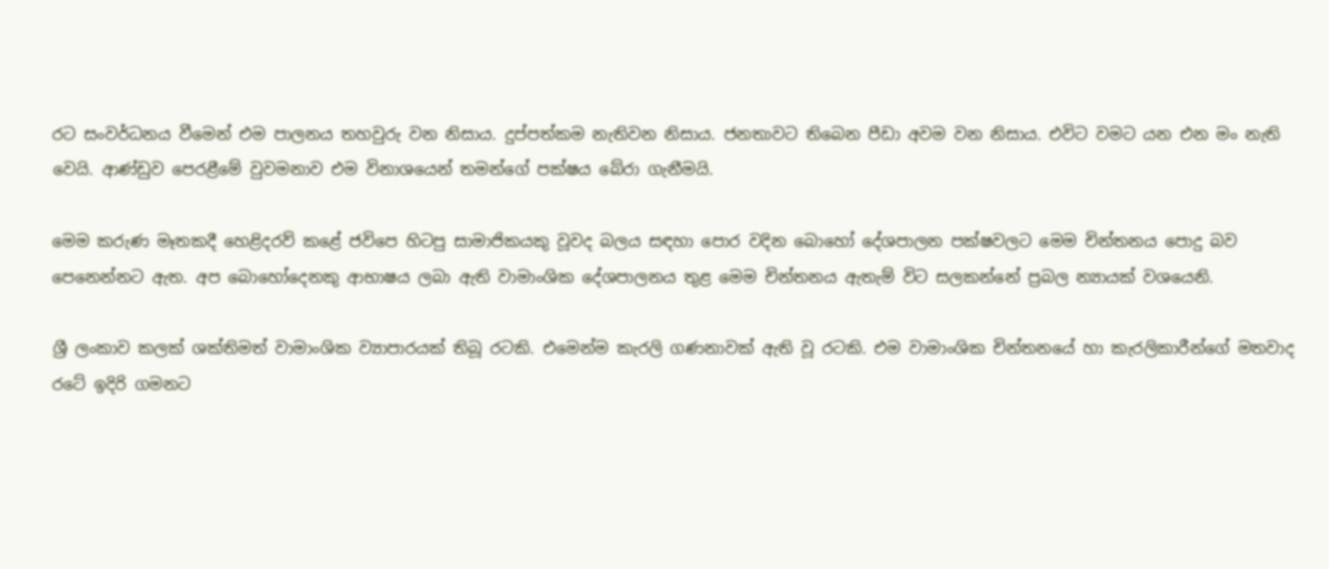රට සංවර්ධනය වීමෙන් එම පාලනය තහවුරු වන නිසාය. දුප්පත්කම නැතිවන නිසාය. ජනතාවට තිබෙන පීඩා අවම වන නිසාය. එවිට වමට යන එන මං නැති වෙයි. ආණ්ඩුව පෙරළීමේ වුවමනාව එම විනාශයෙන් තමන්ගේ පක්ෂය බේරා ගැනීමයි.

මෙම කරුණ මෑතකදී හෙළිදරව් කළේ ජවිපෙ හිටපු සාමාජිකයකු වූවද බලය සඳහා පොර වදින බොහෝ දේශපාලන පක්ෂවලට මෙම චින්තනය පොදු බව පෙනෙන්නට ඇත. අප බොහෝදෙනකු ආභාෂය ලබා ඇති වාමාංශික දේශපාලනය තුළ මෙම චින්තනය ඇතැම් විට සලකන්නේ ප්‍රබල න්‍යායක් වශයෙනි.

ශ්‍රී ලංකාව කලක් ශක්තිමත් වාමාංශික ව්‍යාපාරයක් තිබූ රටකි. එමෙන්ම කැරලි ගණනාවක් ඇති වූ රටකි. එම වාමාංශික චින්තනයේ හා කැරලිකාරීන්ගේ මතවාද රටේ ඉදිරි ගමනට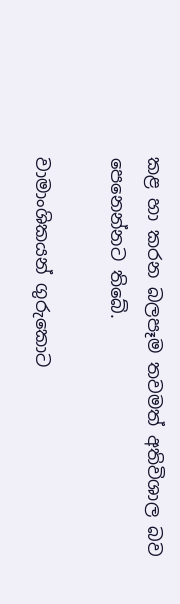කළ හා කරන බලපෑම තවමත් අතිවිශාල බව පෙනෙන්නට තිබේ.

වාමාංශිකයන් ගු‍රුකොට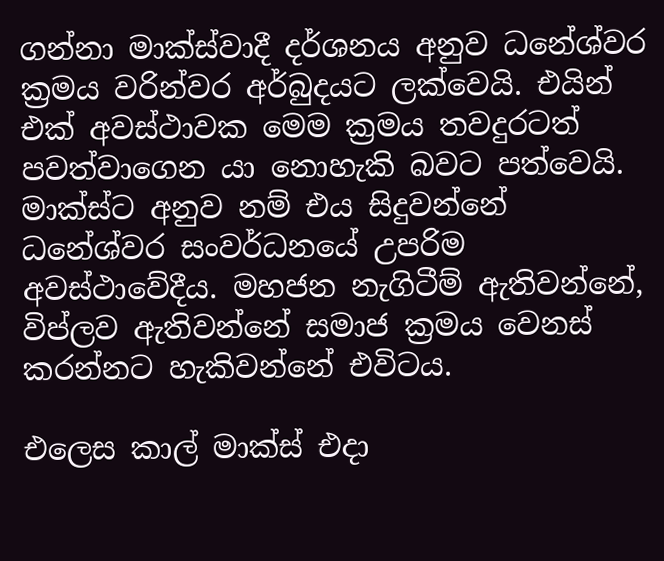ගන්නා මාක්ස්වාදී දර්ශනය අනුව ධනේශ්වර ක්‍රමය වරින්වර අර්බුදයට ලක්වෙයි. එයින් එක් අවස්ථාවක මෙම ක්‍රමය තවදුරටත් පවත්වාගෙන යා නොහැකි බවට පත්වෙයි. මාක්ස්ට අනුව නම් එය සිදුවන්නේ ධනේශ්වර සංවර්ධනයේ උපරිම අවස්ථාවේදීය. මහජන නැගිටීම් ඇතිවන්නේ, විප්ලව ඇතිවන්නේ සමාජ ක්‍රමය වෙනස් කරන්නට හැකිවන්නේ එවිටය.

එලෙස කාල් මාක්ස් එදා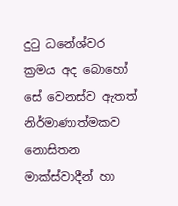දුටු ධනේශ්වර ක්‍රමය අද බොහෝ සේ වෙනස්ව ඇතත් නිර්මාණාත්මකව නොසිතන මාක්ස්වාදීන් හා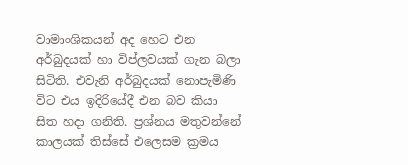වාමාංශිකයන් අද හෙට එන අර්බුදයක් හා විප්ලවයක් ගැන බලා සිටිති. එවැනි අර්බුදයක් නොපැමිණි විට එය ඉදිරියේදී එන බව කියා සිත හදා ගනිති. ප්‍රශ්නය මතුවන්නේ කාලයක් තිස්සේ එලෙසම ක්‍රමය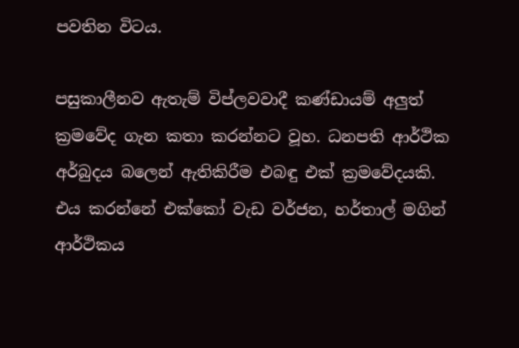පවතින විටය.

පසුකාලීනව ඇතැම් විප්ලවවාදී කණ්ඩායම් අලුත් ක්‍රමවේද ගැන කතා කරන්නට වූහ. ධනපති ආර්ථික අර්බුදය බලෙන් ඇතිකිරීම එබඳු එක් ක්‍රමවේදයකි. එය කරන්නේ එක්කෝ වැඩ වර්ජන, හර්තාල් මගින් ආර්ථිකය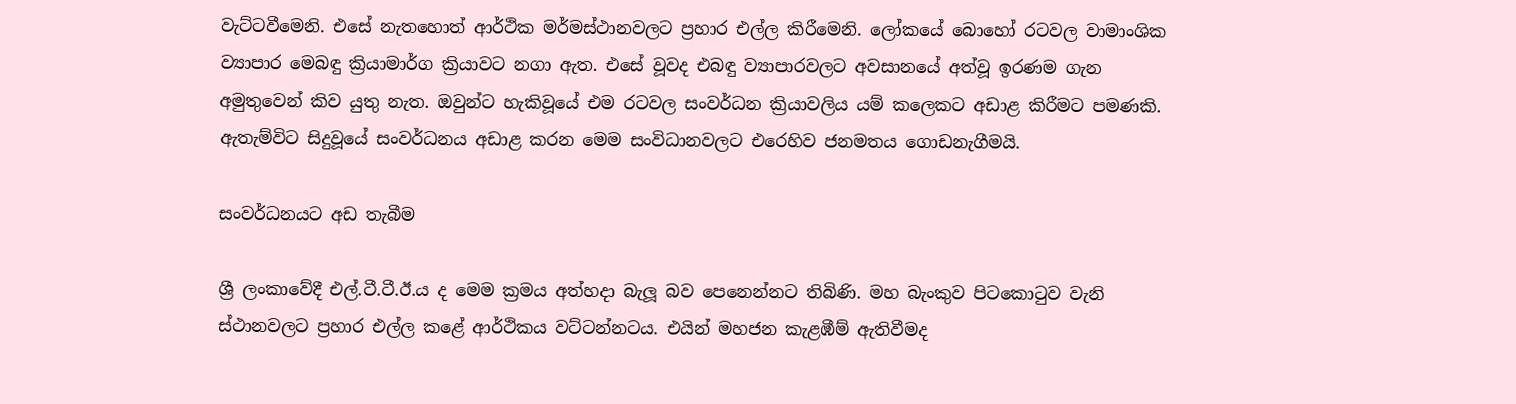වැට්ටවීමෙනි. එසේ නැතහොත් ආර්ථික මර්මස්ථානවලට ප්‍රහාර එල්ල කිරීමෙනි. ලෝකයේ බොහෝ රටවල වාමාංශික ව්‍යාපාර මෙබඳු ක්‍රියාමාර්ග ක්‍රියාවට නගා ඇත. එසේ වූවද එබඳු ව්‍යාපාරවලට අවසානයේ අත්වූ ඉරණම ගැන අමුතුවෙන් කිව යුතු නැත. ඔවුන්ට හැකිවූයේ එම රටවල සංවර්ධන ක්‍රියාවලිය යම් කලෙකට අඩාළ කිරීමට පමණකි. ඇතැම්විට සිදුවූයේ සංවර්ධනය අඩාළ කරන මෙම සංවිධානවලට එරෙහිව ජනමතය ගොඩනැගීමයි.

සංවර්ධනයට අඩ තැබීම

ශ්‍රී ලංකාවේදී එල්.ටී.ටී.ඊ.ය ද මෙම ක්‍රමය අත්හදා බැලූ බව පෙනෙන්නට තිබිණි. මහ බැංකුව පිටකොටුව වැනි ස්ථානවලට ප්‍රහාර එල්ල කළේ ආර්ථිකය වට්ටන්නටය. එයින් මහජන කැළඹීම් ඇතිවීමද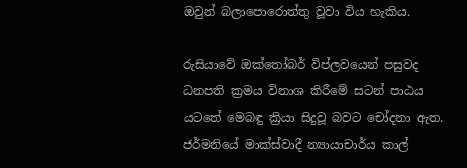ඔවුන් බලාපොරොත්තු වූවා විය හැකිය.

රුසියාවේ ඔක්තෝබර් විප්ලවයෙන් පසුවද ධනපති ක්‍රමය විනාශ කිරීමේ සටන් පාඨය යටතේ මෙබඳු ක්‍රියා සිදුවූ බවට චෝදනා ඇත. ජර්මනියේ මාක්ස්වාදී න්‍යායාචාර්ය කාල්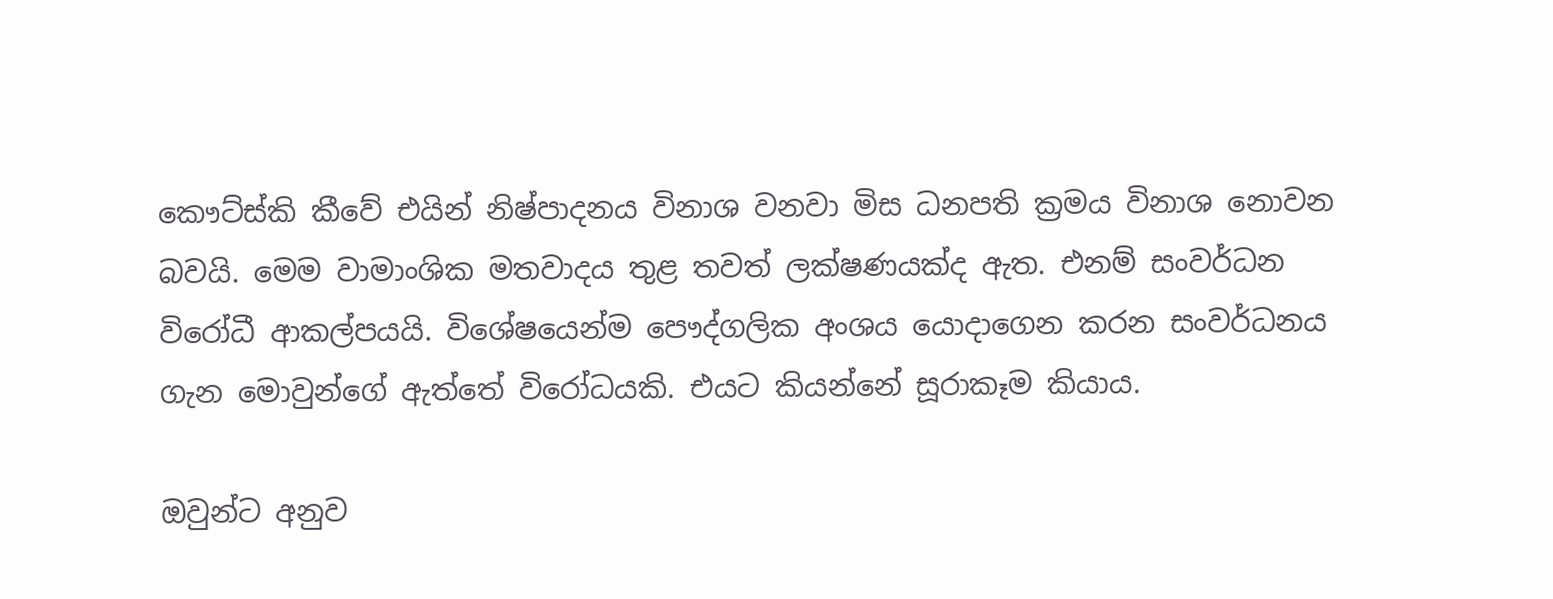කෞට්ස්කි කීවේ එයින් නිෂ්පාදනය විනාශ වනවා මිස ධනපති ක්‍රමය විනාශ නොවන බවයි. මෙම වාමාංශික මතවාදය තුළ තවත් ලක්ෂණයක්ද ඇත. එනම් සංවර්ධන විරෝධී ආකල්පයයි. විශේෂයෙන්ම පෞද්ගලික අංශය යොදාගෙන කරන සංවර්ධනය ගැන ‍මොවුන්ගේ ඇත්තේ විරෝධයකි. එයට කියන්නේ සූරාකෑම කියාය.

ඔවුන්ට අනුව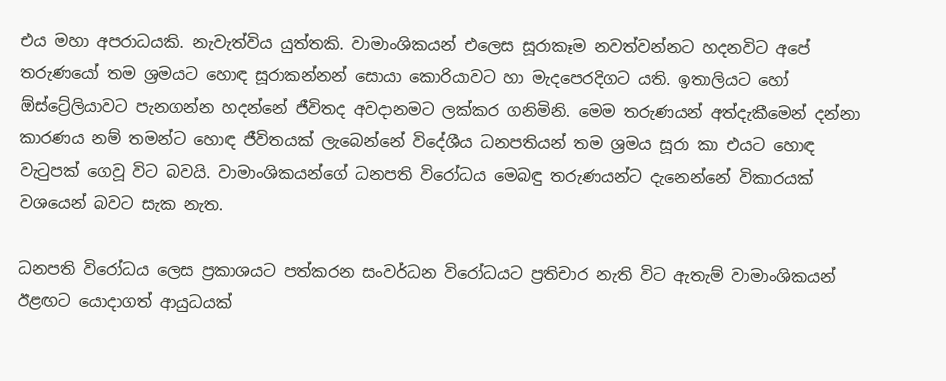එය මහා අපරාධයකි. නැවැත්විය යුත්තකි. වාමාංශිකයන් එලෙස සූරාකෑම නවත්වන්නට හදනවිට අපේ තරුණයෝ තම ශ්‍රමයට හොඳ සූරාකන්නන් සොයා කොරියාවට හා මැදපෙරදිගට යති. ඉතාලියට හෝ ඕස්ට්‍රේලියාවට පැනගන්න හදන්නේ ජීවිතද අවදානමට ලක්කර ගනිමිනි. මෙම තරුණයන් අත්දැකීමෙන් දන්නා කාරණය නම් තමන්ට හොඳ ජීවිතයක් ලැබෙන්නේ විදේශීය ධනපතියන් තම ශ්‍රමය සූරා කා එයට හොඳ වැටුපක් ගෙවූ විට බවයි. වාමාංශිකයන්ගේ ධනපති විරෝධය මෙබඳු තරුණයන්ට දැනෙන්නේ විකාරයක් වශයෙන් බවට සැක නැත.

ධනපති විරෝධය ලෙස ප්‍රකාශයට පත්කරන සංවර්ධන විරෝධයට ප්‍රතිචාර නැති විට ඇතැම් වාමාංශිකයන් ඊළඟට යොදාගත් ආයුධයක්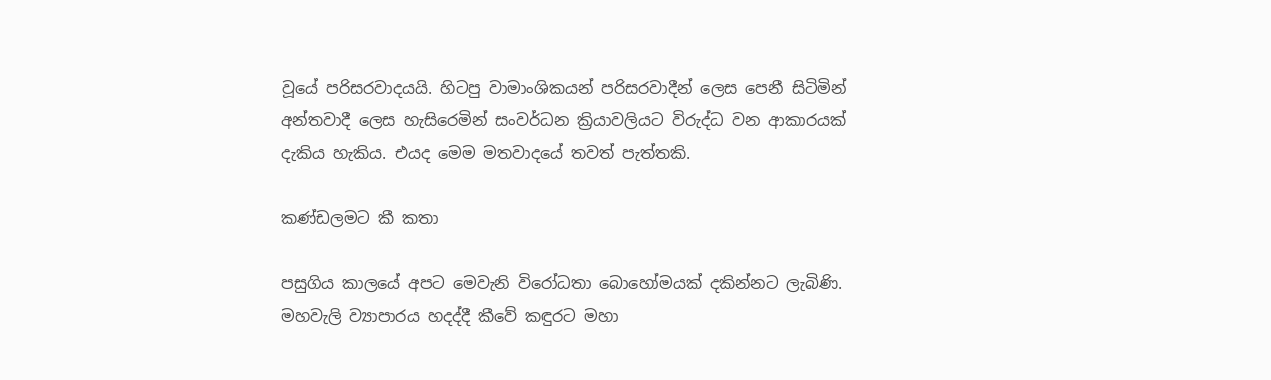වූයේ පරිසරවාදයයි. හිටපු වාමාංශිකයන් පරිසරවාදීන් ලෙස පෙනී සිටිමින් අන්තවාදී ලෙස හැසිරෙමින් සංවර්ධන ක්‍රියාවලියට විරුද්ධ වන ආකාරයක් දැකිය හැකිය. එයද මෙම මතවාදයේ තවත් පැත්තකි.

කණ්ඩලමට කී කතා

පසුගිය කාලයේ අපට මෙවැනි විරෝධතා බොහෝමයක් දකින්නට ලැබිණි. මහවැලි ව්‍යාපාරය හදද්දී කීවේ කඳුරට මහා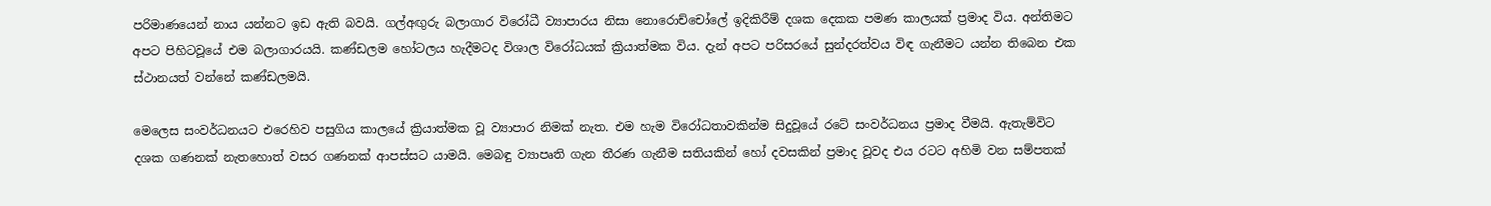පරිමාණයෙන් නාය යන්නට ඉඩ ඇති බවයි. ගල්අඟුරු බලාගාර විරෝධී ව්‍යාපාරය නිසා නොරොච්චෝලේ ඉදිකිරීම් දශක දෙකක පමණ කාලයක් ප්‍රමාද විය. අන්තිමට අපට පිහිටවූයේ එම බලාගාරයයි. කණ්ඩලම හෝටලය හැදීමටද විශාල විරෝධයක් ක්‍රියාත්මක විය. දැන් අපට පරිසරයේ සුන්දරත්වය විඳ ගැනීමට යන්න තිබෙන එක ස්ථානයත් වන්නේ කණ්ඩලමයි.

මෙලෙස සංවර්ධනයට එරෙහිව පසුගිය කාලයේ ක්‍රියාත්මක වූ ව්‍යාපාර නිමක් නැත. එම හැම විරෝධතාවකින්ම සිදුවූයේ රටේ සංවර්ධනය ප්‍රමාද වීමයි. ඇතැම්විට දශක ගණනක් නැතහොත් වසර ගණනක් ආපස්සට යාමයි. මෙබඳු ව්‍යාපෘති ගැන තීරණ ගැනීම සතියකින් හෝ දවසකින් ප්‍රමාද වූවද එය රටට අහිමි වන සම්පතක්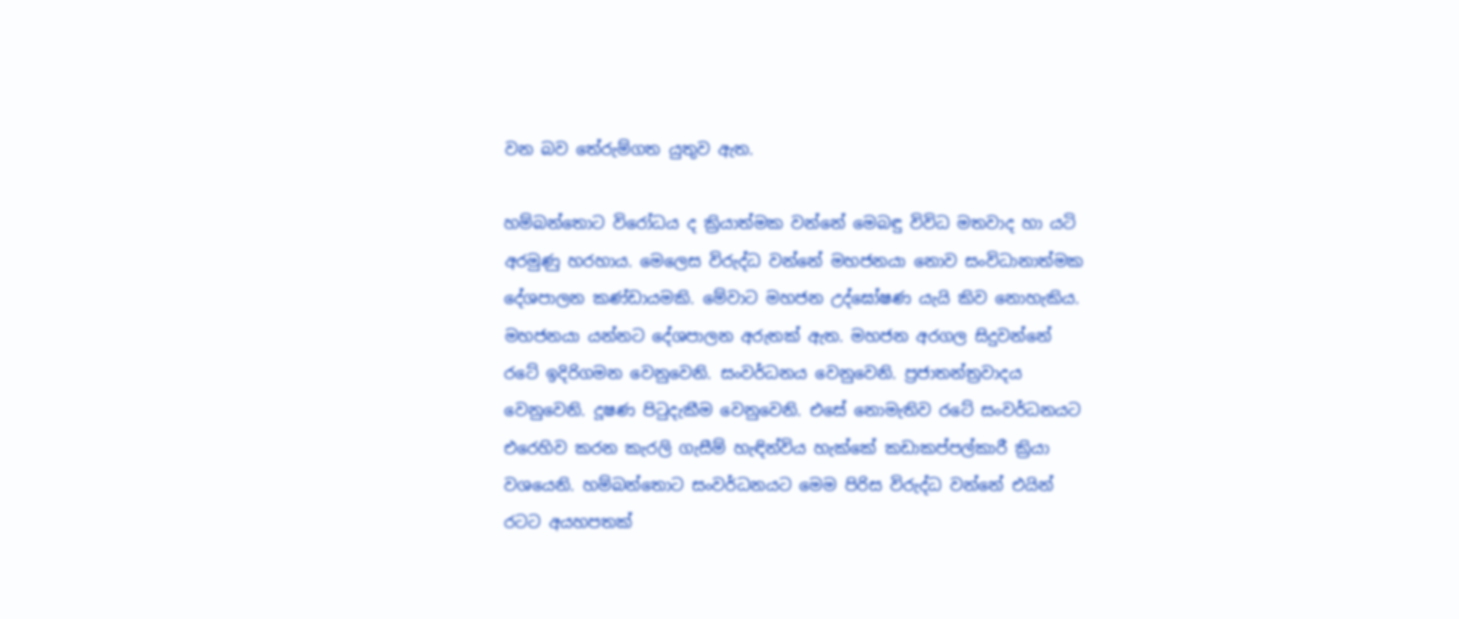වන බව තේරුම්ගත යුතුව ඇත.

හම්බන්තොට විරෝධය ද ක්‍රියාත්මක වන්නේ මෙබඳු විවිධ මතවාද හා යටි අරමුණු හරහාය. මෙලෙස විරුද්ධ වන්නේ මහජනයා නොව සංවිධානාත්මක දේශපාලන කණ්ඩායමකි. මේවාට මහජන උද්ඝෝෂණ යැයි කිව නොහැකිය. මහජනයා යන්නට දේශපාලන අරුතක් ඇත. මහජන අරගල සිදුවන්නේ රටේ ඉදිරිගමන වෙනුවෙනි. සංවර්ධනය වෙනුවෙනි. ප්‍රජාතන්ත්‍රවාදය වෙනුවෙනි. දූෂණ පිටුදැකීම වෙනුවෙනි. එසේ නොමැතිව රටේ සංවර්ධනයට එරෙහිව කරන කැරලි ගැසීම් හැඳින්විය හැක්කේ කඩාකප්පල්කාරී ක්‍රියා වශයෙනි. හම්බන්තොට සංවර්ධනයට මෙම පිරිස විරුද්ධ වන්නේ එයින් රටට අයහපතක්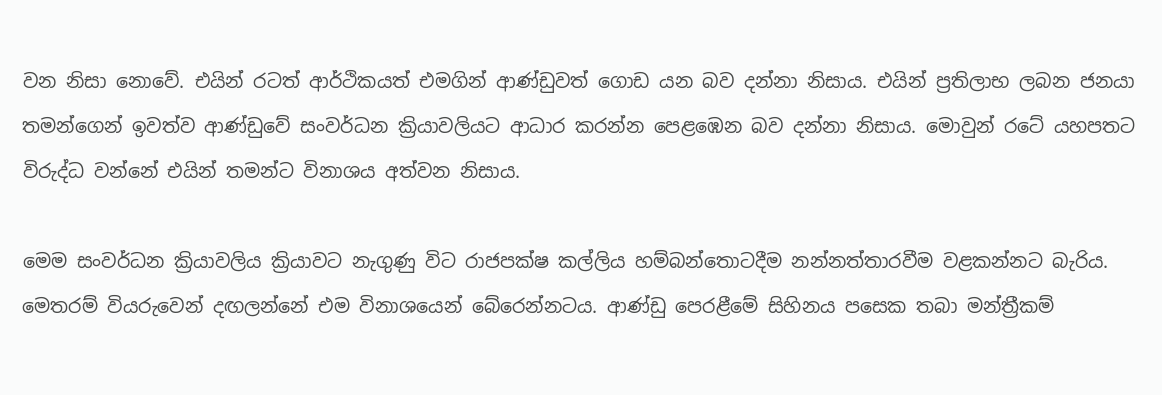වන නිසා නොවේ. එයින් රටත් ආර්ථිකයත් එමගින් ආණ්ඩුවත් ගොඩ යන බව දන්නා නිසාය. එයින් ප්‍රතිලාභ ලබන ජනයා තමන්ගෙන් ඉවත්ව ආණ්ඩුවේ සංවර්ධන ක්‍රියාවලියට ආධාර කරන්න පෙළඹෙන බව දන්නා නිසාය. මොවුන් රටේ යහපතට විරුද්ධ වන්නේ එයින් තමන්ට විනාශය අත්වන නිසාය.

මෙම සංවර්ධන ක්‍රියාවලිය ක්‍රියාවට නැගුණු විට රාජපක්ෂ කල්ලිය හම්බන්තොටදීම නන්නත්තාරවීම වළකන්නට බැරිය. මෙතරම් වියරුවෙන් දඟලන්නේ එම විනාශයෙන් බේරෙන්නටය. ආණ්ඩු පෙරළීමේ සිහිනය පසෙක තබා මන්ත්‍රීකම්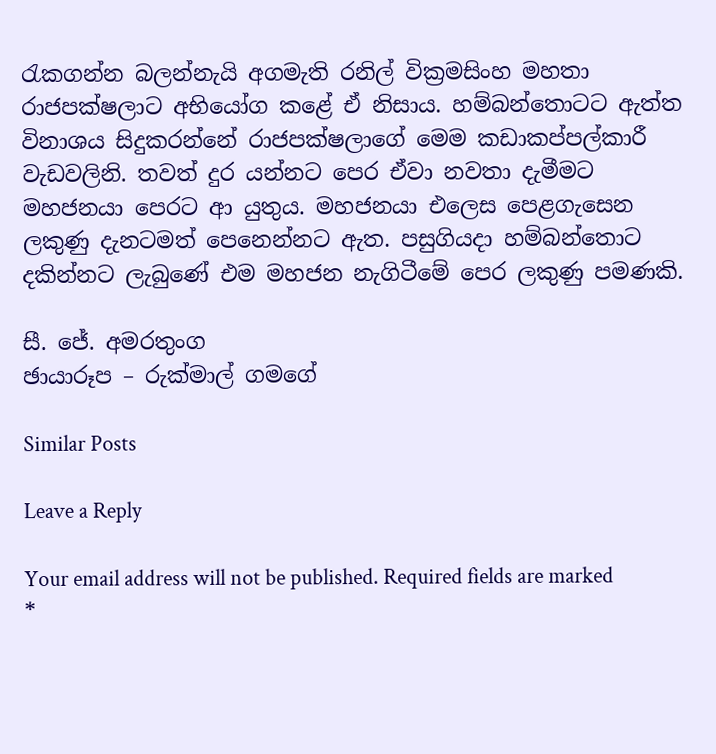රැකගන්න බලන්නැයි අගමැති රනිල් වික්‍රමසිංහ මහතා රාජපක්ෂලාට අභියෝග කළේ ඒ නිසාය. හම්බන්තොටට ඇත්ත විනාශය සිදුකරන්නේ රාජපක්ෂලාගේ මෙම කඩාකප්පල්කාරී වැඩවලිනි. තවත් දුර යන්නට පෙර ඒවා නවතා දැමීමට මහජනයා පෙරට ආ යුතුය. මහජනයා එලෙස පෙළගැසෙන ලකුණු දැනටමත් පෙනෙන්නට ඇත. පසුගියදා හම්බන්තොට දකින්නට ලැබුණේ එම මහජන නැගිටීමේ පෙර ලකුණු පමණකි.

සී. ජේ. අමරතුංග
ඡායාරූප – රුක්මාල් ගමගේ

Similar Posts

Leave a Reply

Your email address will not be published. Required fields are marked *